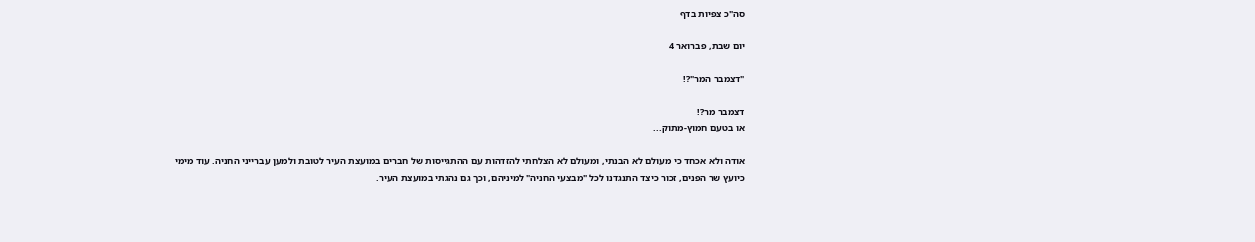סה"כ צפיות בדף

יום שבת, פברואר 4

"דצמבר המר"?!

דצמבר מר?!
או בטעם חמוץ-מתוק...

אודה ולא אכחד כי מעולם לא הבנתי, ומעולם לא הצלחתי להזדהות עם ההתגייסות של חברים במועצת העיר לטובת ולמען עברייני החניה. עוד מימי כיועץ שר הפנים, זכור כיצד התנגדנו לכל "מבצעי החניה" למיניהם, וכך גם נהגתי במועצת העיר.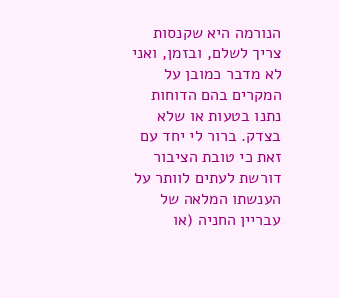הנורמה היא שקנסות צריך לשלם, ובזמן, ואני לא מדבר כמובן על המקרים בהם הדוחות נתנו בטעות או שלא בצדק. ברור לי יחד עם זאת כי טובת הציבור דורשת לעתים לוותר על הענשתו המלאה של עבריין החניה (או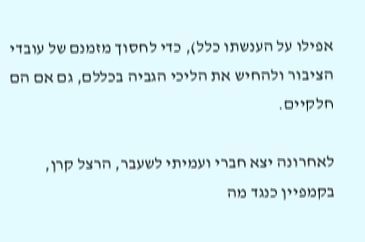אפילו על הענשתו כלל), כדי לחסוך מזמנם של עובדי הציבור ולהחיש את הליכי הגביה בכללם, גם אם הם חלקיים.

לאחרונה יצא חברי ועמיתי לשעבר, הרצל קרן, בקמפיין כנגד מה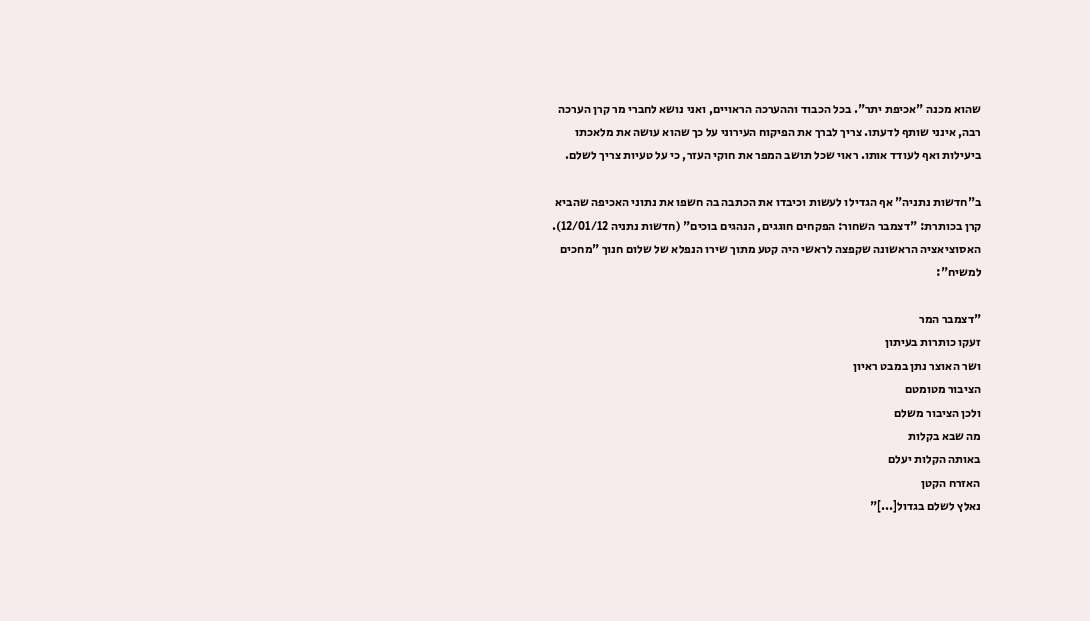שהוא מכנה "אכיפת יתר". בכל הכבוד וההערכה הראויים, ואני נושא לחברי מר קרן הערכה רבה, אינני שותף לדעתו. צריך לברך את הפיקוח העירוני על כך שהוא עושה את מלאכתו ביעילות ואף לעודד אותו. ראוי שכל תושב המפר את חוקי העזר, כי על טעיות צריך לשלם.

ב"חדשות נתניה" אף הגדילו לעשות וכיבדו את הכתבה בה חשפו את נתוני האכיפה שהביא קרן בכותרת: "דצמבר השחור: הפקחים חוגגים, הנהגים בוכים" (חדשות נתניה 12/01/12). האסוציאציה הראשונה שקפצה לראשי היה קטע מתוך שירו הנפלא של שלום חנוך "מחכים למשיח":

"דצמבר המר
זעקו כותרות בעיתון
ושר האוצר נתן במבט ראיון
הציבור מטומטם
ולכן הציבור משלם
מה שבא בקלות
באותה הקלות יעלם
האזרח הקטן
נאלץ לשלם בגדול[...]"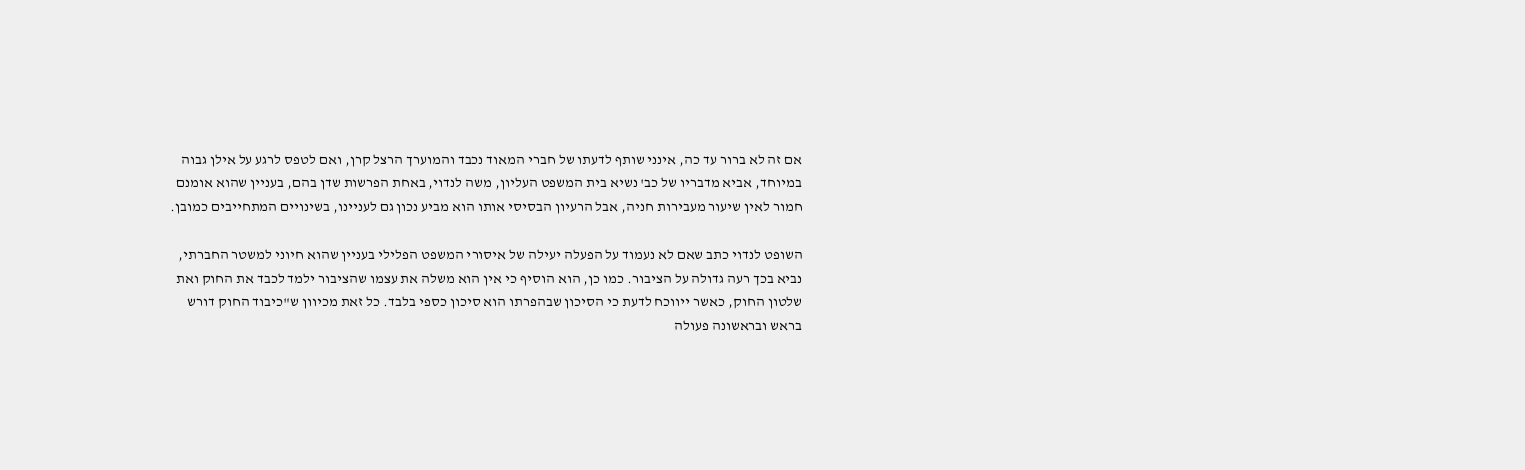אם זה לא ברור עד כה, אינני שותף לדעתו של חברי המאוד נכבד והמוערך הרצל קרן, ואם לטפס לרגע על אילן גבוה במיוחד, אביא מדבריו של כב' נשיא בית המשפט העליון, משה לנדוי, באחת הפרשות שדן בהם, בעניין שהוא אומנם חמור לאין שיעור מעבירות חניה, אבל הרעיון הבסיסי אותו הוא מביע נכון גם לעניינו, בשינויים המתחייבים כמובן.

השופט לנדוי כתב שאם לא נעמוד על הפעלה יעילה של איסורי המשפט הפלילי בעניין שהוא חיוני למשטר החברתי, נביא בכך רעה גדולה על הציבור. כמו כן, הוא הוסיף כי אין הוא משלה את עצמו שהציבור ילמד לכבד את החוק ואת שלטון החוק, כאשר ייווכח לדעת כי הסיכון שבהפרתו הוא סיכון כספי בלבד. כל זאת מכיוון ש"כיבוד החוק דורש בראש ובראשונה פעולה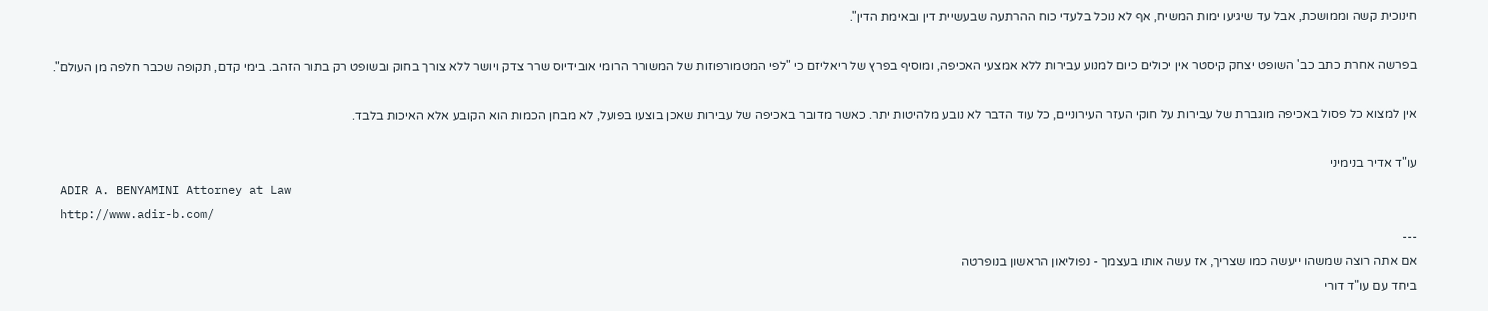חינוכית קשה וממושכת, אבל עד שיגיעו ימות המשיח, אף לא נוכל בלעדי כוח ההרתעה שבעשיית דין ובאימת הדין".

בפרשה אחרת כתב כב' השופט יצחק קיסטר אין יכולים כיום למנוע עבירות ללא אמצעי האכיפה, ומוסיף בפרץ של ריאליזם כי "לפי המטמורפוזות של המשורר הרומי אובידיוס שרר צדק ויושר ללא צורך בחוק ובשופט רק בתור הזהב. בימי קדם, תקופה שכבר חלפה מן העולם".

אין למצוא כל פסול באכיפה מוגברת של עבירות על חוקי העזר העירוניים, כל עוד הדבר לא נובע מלהיטות יתר. כאשר מדובר באכיפה של עבירות שאכן בוצעו בפועל, לא מבחן הכמות הוא הקובע אלא האיכות בלבד.

עו"ד אדיר בנימיני
 ADIR A. BENYAMINI Attorney at Law
 http://www.adir-b.com/
---
אם אתה רוצה שמשהו ייעשה כמו שצריך, אז עשה אותו בעצמך - נפוליאון הראשון בנופרטה
ביחד עם עו"ד דורי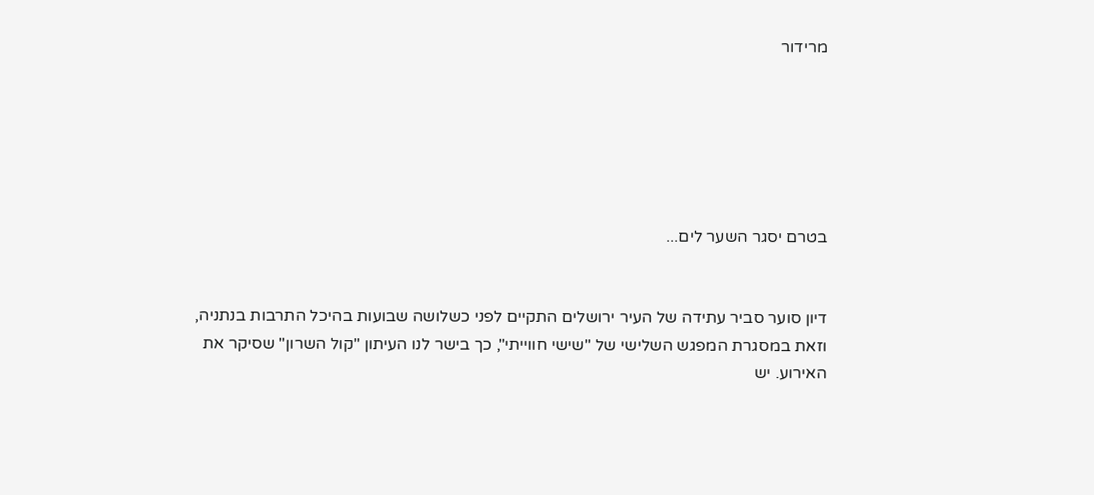מרידור






בטרם יסגר השער לים...


דיון סוער סביר עתידה של העיר ירושלים התקיים לפני כשלושה שבועות בהיכל התרבות בנתניה, וזאת במסגרת המפגש השלישי של "שישי חווייתי", כך בישר לנו העיתון "קול השרון" שסיקר את האירוע. יש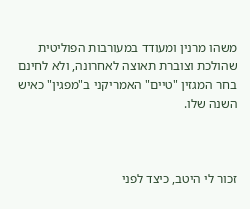משהו מרנין ומעודד במעורבות הפוליטית שהולכת וצוברת תאוצה לאחרונה, ולא לחינם בחר המגזין "טיים" האמריקני ב"מפגין" כאיש השנה שלו.



זכור לי היטב, כיצד לפני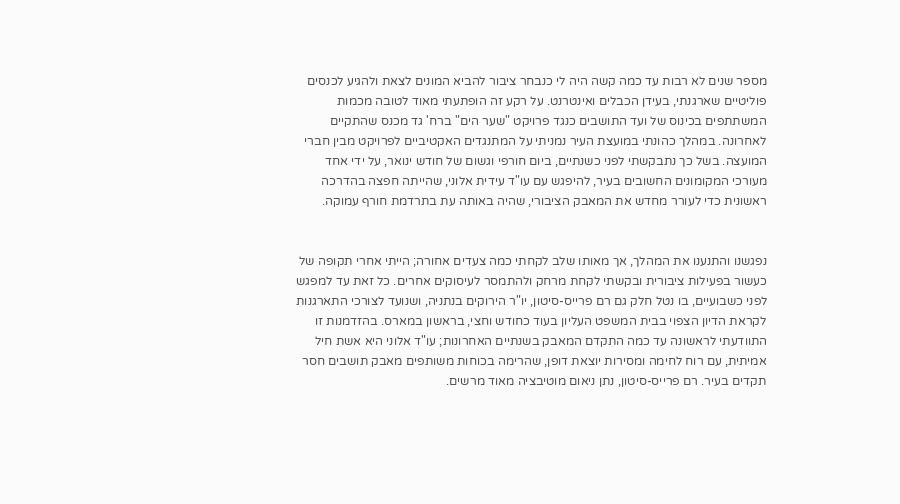מספר שנים לא רבות עד כמה קשה היה לי כנבחר ציבור להביא המונים לצאת ולהגיע לכנסים פוליטיים שארגנתי, בעידן הכבלים ואינטרנט. על רקע זה הופתעתי מאוד לטובה מכמות המשתתפים בכינוס של ועד התושבים כנגד פרויקט "שער הים" ברח' גד מכנס שהתקיים לאחרונה. במהלך כהונתי במועצת העיר נמניתי על המתנגדים האקטיביים לפרויקט מבין חברי המועצה. בשל כך נתבקשתי לפני כשנתיים, ביום חורפי וגשום של חודש ינואר, על ידי אחד מעורכי המקומונים החשובים בעיר, להיפגש עם עו"ד עידית אלוני, שהייתה חפצה בהדרכה ראשונית כדי לעורר מחדש את המאבק הציבורי, שהיה באותה עת בתרדמת חורף עמוקה.


נפגשנו והתנענו את המהלך, אך מאותו שלב לקחתי כמה צעדים אחורה; הייתי אחרי תקופה של כעשור בפעילות ציבורית ובקשתי לקחת מרחק ולהתמסר לעיסוקים אחרים. כל זאת עד למפגש לפני כשבועיים, בו נטל חלק גם רם פרייס-סיטון, יו"ר הירוקים בנתניה, ושנועד לצורכי התארגנות לקראת הדיון הצפוי בבית המשפט העליון בעוד כחודש וחצי, בראשון במארס. בהזדמנות זו התוודעתי לראשונה עד כמה התקדם המאבק בשנתיים האחרונות; עו"ד אלוני היא אשת חיל אמיתית, עם רוח לחימה ומסירות יוצאת דופן, שהרימה בכוחות משותפים מאבק תושבים חסר תקדים בעיר. רם פרייס-סיטון, נתן ניאום מוטיבציה מאוד מרשים.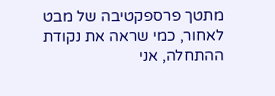מתטך פרספקטיבה של מבט לאחור, כמי שראה את נקודת ההתחלה, אני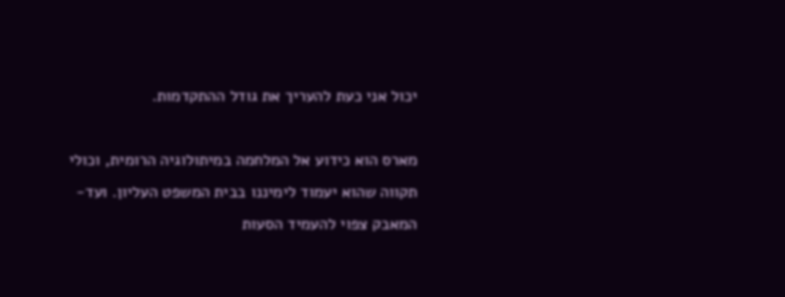יכול אני כעת להעריך את גודל ההתקדמות.

מארס הוא כידוע אל המלחמה במיתולוגיה הרומית, וכולי תקווה שהוא יעמוד לימיננו בבית המשפט העליון. ועד-המאבק צפוי להעמיד הסעות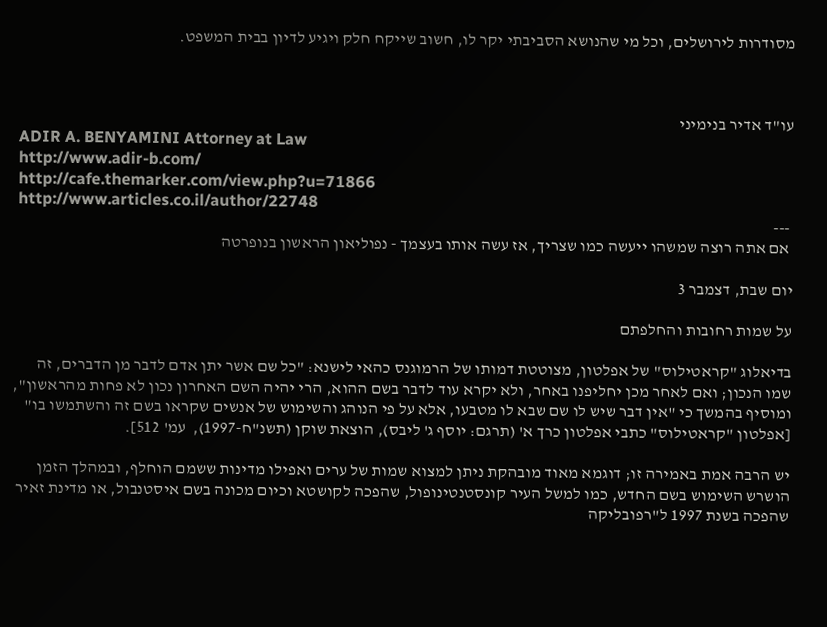מסודרות לירושלים, וכל מי שהנושא הסביבתי יקר לו, חשוב שייקח חלק ויגיע לדיון בבית המשפט.



עו"ד אדיר בנימיני
 ADIR A. BENYAMINI Attorney at Law
 http://www.adir-b.com/
 http://cafe.themarker.com/view.php?u=71866
 http://www.articles.co.il/author/22748
 ---
 אם אתה רוצה שמשהו ייעשה כמו שצריך, אז עשה אותו בעצמך - נפוליאון הראשון בנופרטה

יום שבת, דצמבר 3

על שמות רחובות והחלפתם

בדיאלוג "קראטילוס" של אפלטון, מצוטטת דמותו של הרמוגנס כהאי לישנא: "כל שם אשר יתן אדם לדבר מן הדברים, זה שמו הנכון; ואם לאחר מכן יחליפנו באחר, ולא יקרא עוד לדבר בשם ההוא, הרי יהיה השם האחרון נכון לא פחות מהראשון", ומוסיף בהמשך כי "אין דבר שיש לו שם שבא לו מטבעו, אלא על פי הנוהג והשימוש של אנשים שקראו בשם זה והשתמשו בו" [אפלטון "קראטילוס" כתבי אפלטון כרך א' (תרגם: יוסף ג' ליבס), הוצאת שוקן (תשנ"ח-1997),  עמ' 512].

יש הרבה אמת באמירה זו; דוגמא מאוד מובהקת ניתן למצוא שמות של ערים ואפילו מדינות ששמם הוחלף, ובמהלך הזמן הושרש השימוש בשם החדש, כמו למשל העיר קונסטנטינופול, שהפכה לקושטא וכיום מכונה בשם איסטנבול, או מדינת זאיר שהפכה בשנת 1997 ל"רפובליקה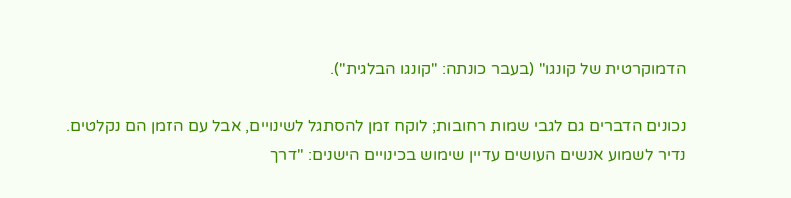הדמוקרטית של קונגו" (בעבר כונתה: "קונגו הבלגית").

נכונים הדברים גם לגבי שמות רחובות; לוקח זמן להסתגל לשינויים, אבל עם הזמן הם נקלטים. נדיר לשמוע אנשים העושים עדיין שימוש בכינויים הישנים: "דרך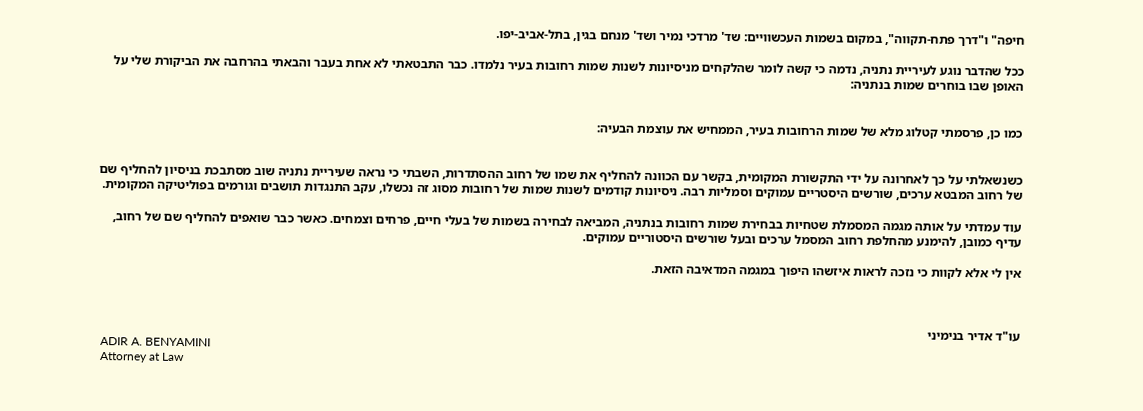חיפה" ו"דרך פתח-תקווה", במקום בשמות העכשוויים: שד' מרדכי נמיר ושד' מנחם בגין, בתל-אביב-יפו.

ככל שהדבר נוגע לעיריית נתניה, נדמה כי קשה לומר שהלקחים מניסיונות לשנות שמות רחובות בעיר נלמדו. כבר התבטאתי לא אחת בעבר והבאתי בהרחבה את הביקורת שלי על האופן שבו בוחרים שמות בנתניה:


כמו כן, פרסמתי קטלוג מלא של שמות הרחובות בעיר, הממחיש את עוצמת הבעיה:


כשנשאלתי על כך לאחרונה על ידי התקשורת המקומית, בקשר עם הכוונה להחליף את שמו של רחוב ההסתדרות, השבתי כי נראה שעיריית נתניה שוב מסתבכת בניסיון להחליף שם של רחוב המבטא ערכים, שורשים היסטריים עמוקים וסמליות רבה. ניסיונות קודמים לשנות שמות של רחובות מסוג זה נכשלו, עקב התנגדות תושבים וגורמים בפוליטיקה המקומית.

עוד עמדתי על אותה מגמה המסמלת שטחיות בבחירת שמות רחובות בנתניה, המביאה לבחירה בשמות של בעלי חיים, פרחים וצמחים. כאשר כבר שואפים להחליף שם של רחוב, עדיף כמובן, להימנע מהחלפת רחוב המסמל ערכים ובעל שורשים היסטוריים עמוקים.

אין לי אלא לקוות כי נזכה לראות איזשהו היפוך במגמה המדאיבה הזאת.



עו"ד אדיר בנימיני
 ADIR A. BENYAMINI
 Attorney at Law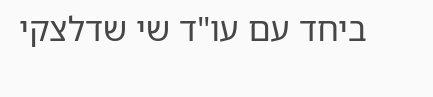ביחד עם עו"ד שי שדלצקי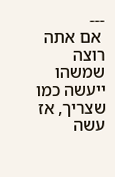---
 אם אתה רוצה שמשהו ייעשה כמו שצריך, אז עשה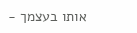אותו בעצמך -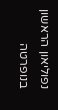נפוליאון הראשון בנופרטה